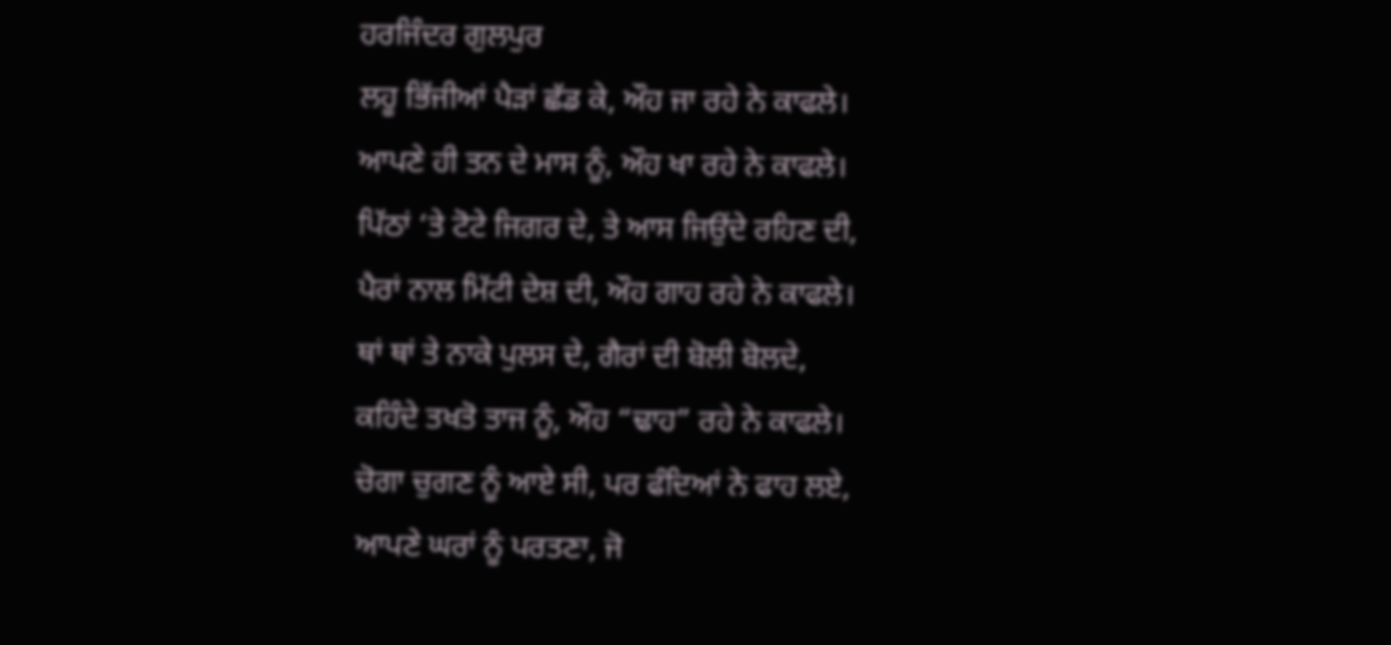ਹਰਜਿੰਦਰ ਗੁਲਪੁਰ
ਲਹੂ ਭਿੱਜੀਆਂ ਪੈੜਾਂ ਛੱਡ ਕੇ, ਔਹ ਜਾ ਰਹੇ ਨੇ ਕਾਫਲੇ।
ਆਪਣੇ ਹੀ ਤਨ ਦੇ ਮਾਸ ਨੂੰ, ਔਹ ਖਾ ਰਹੇ ਨੇ ਕਾਫਲੇ।
ਪਿੱਠਾਂ ‘ਤੇ ਟੋਟੇ ਜਿਗਰ ਦੇ, ਤੇ ਆਸ ਜਿਉਂਦੇ ਰਹਿਣ ਦੀ,
ਪੈਰਾਂ ਨਾਲ ਮਿੱਟੀ ਦੇਸ਼ ਦੀ, ਔਹ ਗਾਹ ਰਹੇ ਨੇ ਕਾਫਲੇ।
ਥਾਂ ਥਾਂ ਤੇ ਨਾਕੇ ਪੁਲਸ ਦੇ, ਗੈਰਾਂ ਦੀ ਬੋਲੀ ਬੋਲਦੇ,
ਕਹਿੰਦੇ ਤਖਤੋ ਤਾਜ ਨੂੰ, ਔਹ “ਢਾਹ” ਰਹੇ ਨੇ ਕਾਫਲੇ।
ਚੋਗਾ ਚੁਗਣ ਨੂੰ ਆਏ ਸੀ, ਪਰ ਫੰਦਿਆਂ ਨੇ ਫਾਹ ਲਏ,
ਆਪਣੇ ਘਰਾਂ ਨੂੰ ਪਰਤਣਾ, ਜੋ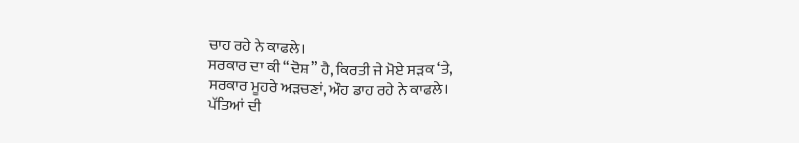ਚਾਹ ਰਹੇ ਨੇ ਕਾਫਲੇ।
ਸਰਕਾਰ ਦਾ ਕੀ “ਦੋਸ਼” ਹੈ, ਕਿਰਤੀ ਜੇ ਮੋਏ ਸੜਕ ‘ਤੇ,
ਸਰਕਾਰ ਮੂਹਰੇ ਅੜਚਣਾਂ, ਔਹ ਡਾਹ ਰਹੇ ਨੇ ਕਾਫਲੇ।
ਪੱਤਿਆਂ ਦੀ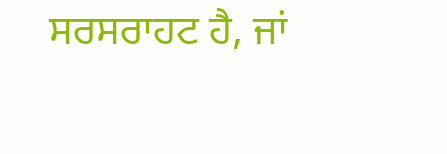ਸਰਸਰਾਹਟ ਹੈ, ਜਾਂ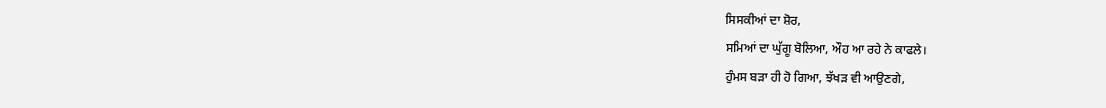ਸਿਸਕੀਆਂ ਦਾ ਸ਼ੋਰ,
ਸਮਿਆਂ ਦਾ ਘੁੱਗੂ ਬੋਲਿਆ, ਔਹ ਆ ਰਹੇ ਨੇ ਕਾਫਲੇ।
ਹੁੰਮਸ ਬੜਾ ਹੀ ਹੋ ਗਿਆ, ਝੱਖੜ ਵੀ ਆਉਣਗੇ,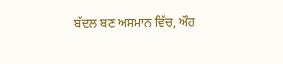ਬੱਦਲ ਬਣ ਅਸਮਾਨ ਵਿੱਚ, ਔਹ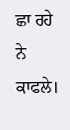ਛਾ ਰਹੇ ਨੇ ਕਾਫਲੇ।